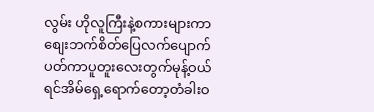လွမ်း ဟိုလူကြီးနဲ့စကားများကာစျေးဘက်စိတ်ပြေလက်ပျောက်ပတ်ကာပူတူးလေးတွက်မုန့်ဝယ်ရင်အိမ်ရှေ့ရောက်တော့တံခါးဝ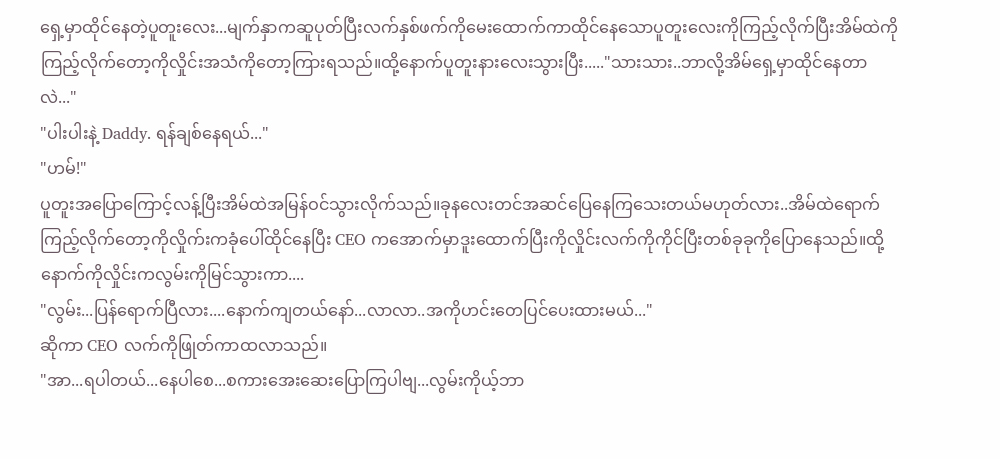ရှေ့မှာထိုင်နေတဲ့ပူတူးလေး...မျက်နှာကဆူပုတ်ပြီးလက်နှစ်ဖက်ကိုမေးထောက်ကာထိုင်နေသောပူတူးလေးကိုကြည့်လိုက်ပြီးအိမ်ထဲကိုကြည့်လိုက်တော့ကိုလှိုင်းအသံကိုတော့ကြားရသည်။ထို့နောက်ပူတူးနားလေးသွားပြီး....."သားသား..ဘာလို့အိမ်ရှေ့မှာထိုင်နေတာလဲ..."
"ပါးပါးနဲ့ Daddy. ရန်ချစ်နေရယ်..."
"ဟမ်!"
ပူတူးအပြောကြောင့်လန့်ပြီးအိမ်ထဲအမြန်ဝင်သွားလိုက်သည်။ခုနလေးတင်အဆင်ပြေနေကြသေးတယ်မဟုတ်လား..အိမ်ထဲရောက်ကြည့်လိုက်တော့ကိုလှိုက်းကခုံပေါ်ထိုင်နေပြီး CEO ကအောက်မှာဒူးထောက်ပြီးကိုလှိုင်းလက်ကိုကိုင်ပြီးတစ်ခုခုကိုပြောနေသည်။ထို့နောက်ကိုလှိုင်းကလွမ်းကိုမြင်သွားကာ....
"လွမ်း...ပြန်ရောက်ပြီလား....နောက်ကျတယ်နော်...လာလာ..အကိုဟင်းတေပြင်ပေးထားမယ်..."
ဆိုကာ CEO လက်ကိုဖြုတ်ကာထလာသည်။
"အာ...ရပါတယ်...နေပါစေ...စကားအေးဆေးပြောကြပါဗျ...လွမ်းကိုယ့်ဘာ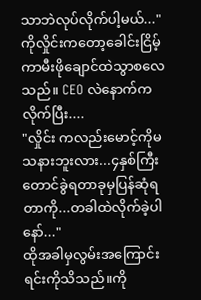သာဘဲလုပ်လိုက်ပါ့မယ်..."
ကိုလှိုင်းကတော့ခေါင်းငြိမ့်ကာမီးဖိုချောင်ထဲသွာစလေသည်။ CEO လဲနောက်ကလိုက်ပြီး....
"လှိုင်း ကလည်းမောင့်ကိုမသနားဘူးလား...၄နှစ်ကြီးတောင်ခွဲရတာခုမှပြန်ဆုံရတာကို...တခါထဲလိုက်ခဲ့ပါနော်..."
ထိုအခါမှလွမ်းအကြောင်းရင်းကိုသိသည်။ကို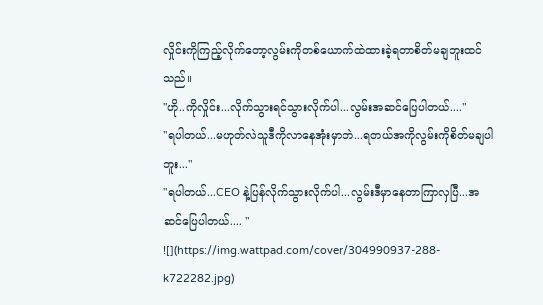လှိုင်းကိုကြည့်လိုက်တော့လွမ်းကိုတစ်ယောက်ထဲထားခဲ့ရတာစိတ်မချဘူးထင်သည်။
"ဟို..ကိုလှိုင်း...လိုက်သွားရင်သွားလိုက်ပါ...လွမ်းအဆင်ပြေပါတယ်...."
"ရပါတယ်...မဟုတ်လဲသူဒီကိုလာနေအုံးမှာဘဲ...ရတယ်အကိုလွမ်းကိုစိတ်မချပါဘူး..."
"ရပါတယ်...CEO နဲ့ပြန်လိုက်သွားလိုက်ပါ...လွမ်းဒီမှာနေတာကြာလှပြီ...အဆင်ပြေပါတယ်.... "
![](https://img.wattpad.com/cover/304990937-288-k722282.jpg)